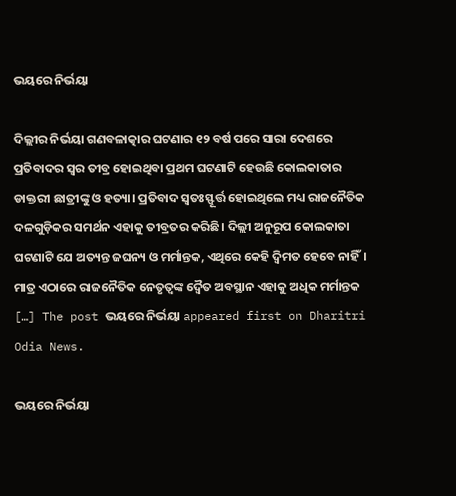ଭୟରେ ନିର୍ଭୟା

ଦିଲ୍ଲୀର ନିର୍ଭୟା ଗଣବଳାତ୍କାର ଘଟଣାର ୧୨ ବର୍ଷ ପରେ ସାରା ଦେଶରେ ପ୍ରତିବାଦର ସ୍ବର ତୀବ୍ର ହୋଇଥିବା ପ୍ରଥମ ଘଟଣାଟି ହେଉଛି କୋଲକାତାର ଡାକ୍ତରୀ ଛାତ୍ରୀଙ୍କୁ ଓ ହତ୍ୟା। ପ୍ରତିବାଦ ସ୍ବତଃସ୍ଫୂର୍ତ୍ତ ହୋଇଥିଲେ ମଧ୍ୟ ରାଜନୈତିକ ଦଳଗୁଡ଼ିକର ସମର୍ଥନ ଏହାକୁ ତୀବ୍ରତର କରିଛି। ଦିଲ୍ଲୀ ଅନୁରୂପ କୋଲକାତା ଘଟଣାଟି ଯେ ଅତ୍ୟନ୍ତ ଜଘନ୍ୟ ଓ ମର୍ମାନ୍ତକ, ଏଥିରେ କେହି ଦ୍ୱିମତ ହେବେ ନାହିଁ। ମାତ୍ର ଏଠାରେ ରାଜନୈତିକ ନେତୃତ୍ୱଙ୍କ ଦ୍ୱୈତ ଅବସ୍ଥାନ ଏହାକୁ ଅଧିକ ମର୍ମାନ୍ତକ […] The post ଭୟରେ ନିର୍ଭୟା appeared first on Dharitri Odia News.

ଭୟରେ ନିର୍ଭୟା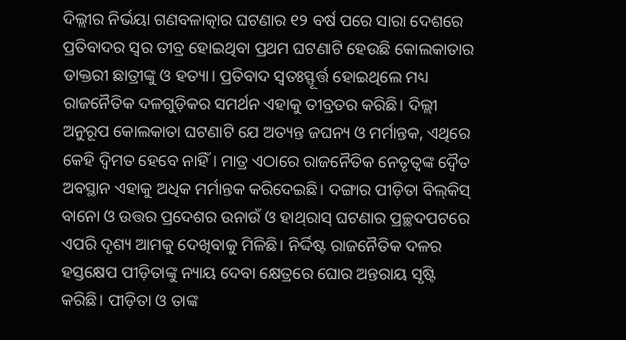ଦିଲ୍ଲୀର ନିର୍ଭୟା ଗଣବଳାତ୍କାର ଘଟଣାର ୧୨ ବର୍ଷ ପରେ ସାରା ଦେଶରେ ପ୍ରତିବାଦର ସ୍ବର ତୀବ୍ର ହୋଇଥିବା ପ୍ରଥମ ଘଟଣାଟି ହେଉଛି କୋଲକାତାର ଡାକ୍ତରୀ ଛାତ୍ରୀଙ୍କୁ ଓ ହତ୍ୟା। ପ୍ରତିବାଦ ସ୍ବତଃସ୍ଫୂର୍ତ୍ତ ହୋଇଥିଲେ ମଧ୍ୟ ରାଜନୈତିକ ଦଳଗୁଡ଼ିକର ସମର୍ଥନ ଏହାକୁ ତୀବ୍ରତର କରିଛି। ଦିଲ୍ଲୀ ଅନୁରୂପ କୋଲକାତା ଘଟଣାଟି ଯେ ଅତ୍ୟନ୍ତ ଜଘନ୍ୟ ଓ ମର୍ମାନ୍ତକ, ଏଥିରେ କେହି ଦ୍ୱିମତ ହେବେ ନାହିଁ। ମାତ୍ର ଏଠାରେ ରାଜନୈତିକ ନେତୃତ୍ୱଙ୍କ ଦ୍ୱୈତ ଅବସ୍ଥାନ ଏହାକୁ ଅଧିକ ମର୍ମାନ୍ତକ କରିଦେଇଛି। ଦଙ୍ଗାର ପୀଡ଼ିତା ବିଲ୍‌କିସ୍‌ ବାନୋ ଓ ଉତ୍ତର ପ୍ରଦେଶର ଉନାଉଁ ଓ ହାଥ୍‌ରାସ୍‌ ଘଟଣାର ପ୍ରଚ୍ଛଦପଟରେ ଏପରି ଦୃଶ୍ୟ ଆମକୁ ଦେଖିବାକୁ ମିଳିଛି। ନିର୍ଦ୍ଦିଷ୍ଟ ରାଜନୈତିକ ଦଳର ହସ୍ତକ୍ଷେପ ପୀଡ଼ିତାଙ୍କୁ ନ୍ୟାୟ ଦେବା କ୍ଷେତ୍ରରେ ଘୋର ଅନ୍ତରାୟ ସୃଷ୍ଟି କରିଛି। ପୀଡ଼ିତା ଓ ତାଙ୍କ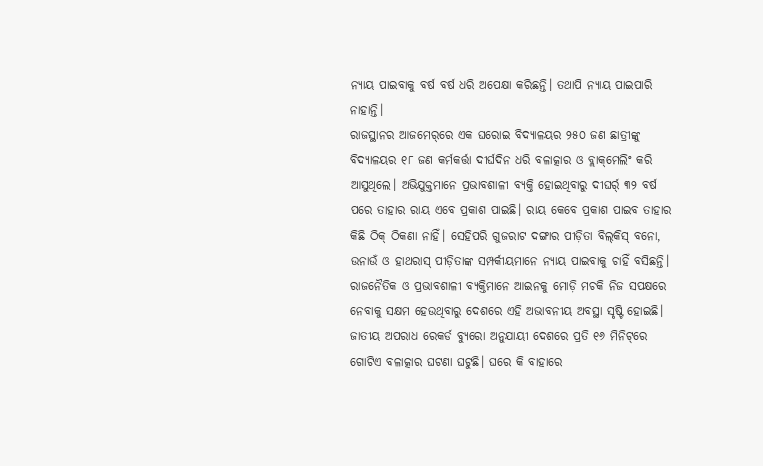ନ୍ୟାୟ ପାଇବାକୁ ବର୍ଷ ବର୍ଷ ଧରି ଅପେକ୍ଷା କରିଛନ୍ତି। ତଥାପି ନ୍ୟାୟ ପାଇପାରି ନାହାନ୍ତି।
ରାଜସ୍ଥାନର ଆଜମେର୍‌ରେ ଏକ ଘରୋଇ ବିଦ୍ୟାଳୟର ୨୫୦ ଜଣ ଛାତ୍ରୀଙ୍କୁ ବିଦ୍ୟାଳୟର ୧୮ ଜଣ କର୍ମକର୍ତ୍ତା ଦୀର୍ଘଦିନ ଧରି ବଳାତ୍କାର ଓ ବ୍ଲାକ୍‌ମେଲିଂ କରି ଆସୁଥିଲେ। ଅଭିଯୁକ୍ତମାନେ ପ୍ରଭାବଶାଳୀ ବ୍ୟକ୍ତି ହୋଇଥିବାରୁ ଦୀଘର୍ର୍ ୩୨ ବର୍ଷ ପରେ ତାହାର ରାୟ ଏବେ ପ୍ରକାଶ ପାଇଛି। ରାୟ କେବେ ପ୍ରକାଶ ପାଇବ ତାହାର କିଛି ଠିକ୍‌ ଠିକଣା ନାହିଁ। ସେହିପରି ଗୁଜରାଟ ଦଙ୍ଗାର ପୀଡ଼ିତା ବିଲ୍‌କିସ୍‌ ବନୋ, ଉନାଉଁ ଓ ହାଥରାସ୍‌ ପୀଡ଼ିତାଙ୍କ ସମ୍ପର୍କୀୟମାନେ ନ୍ୟାୟ ପାଇବାକୁ ଚାହିଁ ବସିଛନ୍ତି। ରାଜନୈତିକ ଓ ପ୍ରଭାବଶାଳୀ ବ୍ୟକ୍ତିମାନେ ଆଇନକୁ ମୋଡ଼ି ମଚକି ନିଜ ସପକ୍ଷରେ ନେବାକୁ ସକ୍ଷମ ହେଉଥିବାରୁ ଦେଶରେ ଏହି ଅଭାବନୀୟ ଅବସ୍ଥା ସୃଷ୍ଟି ହୋଇଛି।
ଜାତୀୟ ଅପରାଧ ରେକର୍ଡ ବ୍ୟୁରୋ ଅନୁଯାୟୀ ଦେଶରେ ପ୍ରତି ୧୬ ମିନିଟ୍‌ରେ ଗୋଟିଏ ବଳାତ୍କାର ଘଟଣା ଘଟୁଛି। ଘରେ କି ବାହାରେ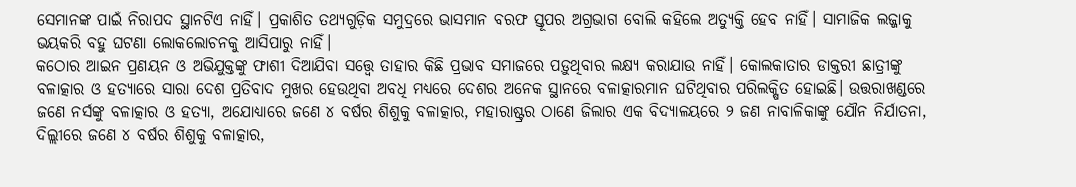ସେମାନଙ୍କ ପାଇଁ ନିରାପଦ ସ୍ଥାନଟିଏ ନାହିଁ। ପ୍ରକାଶିତ ତଥ୍ୟଗୁଡ଼ିକ ସମୁଦ୍ରରେ ଭାସମାନ ବରଫ ସ୍ତୂପର ଅଗ୍ରଭାଗ ବୋଲି କହିଲେ ଅତ୍ୟୁକ୍ତି ହେବ ନାହିଁ। ସାମାଜିକ ଲଜ୍ଜାକୁ ଭୟକରି ବହୁ ଘଟଣା ଲୋକଲୋଚନକୁ ଆସିପାରୁ ନାହିଁ।
କଠୋର ଆଇନ ପ୍ରଣୟନ ଓ ଅଭିଯୁକ୍ତଙ୍କୁ ଫାଶୀ ଦିଆଯିବା ସତ୍ତ୍ୱେ ତାହାର କିଛି ପ୍ରଭାବ ସମାଜରେ ପଡ଼ୁଥିବାର ଲକ୍ଷ୍ୟ କରାଯାଉ ନାହିଁ। କୋଲକାତାର ଡାକ୍ତରୀ ଛାତ୍ରୀଙ୍କୁ ବଳାତ୍କାର ଓ ହତ୍ୟାରେ ସାରା ଦେଶ ପ୍ରତିବାଦ ମୁଖର ହେଉଥିବା ଅବଧି ମଧ୍ୟରେ ଦେଶର ଅନେକ ସ୍ଥାନରେ ବଳାତ୍କାରମାନ ଘଟିଥିବାର ପରିଲକ୍ଷିତ ହୋଇଛି। ଉତ୍ତରାଖଣ୍ଡରେ ଜଣେ ନର୍ସଙ୍କୁ ବଳାତ୍କାର ଓ ହତ୍ୟା, ଅଯୋଧ୍ୟାରେ ଜଣେ ୪ ବର୍ଷର ଶିଶୁକୁ ବଳାତ୍କାର, ମହାରାଷ୍ଟ୍ରର ଠାଣେ ଜିଲାର ଏକ ବିଦ୍ୟାଳୟରେ ୨ ଜଣ ନାବାଳିକାଙ୍କୁ ଯୌନ ନିର୍ଯାତନା, ଦିଲ୍ଲୀରେ ଜଣେ ୪ ବର୍ଷର ଶିଶୁକୁ ବଳାତ୍କାର,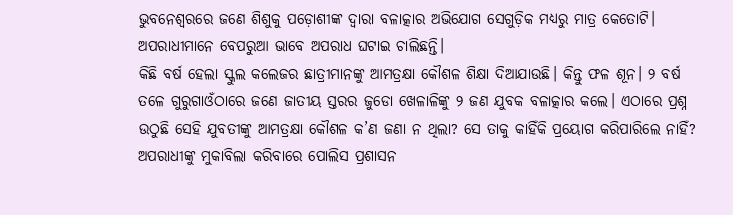ଭୁବନେଶ୍ୱରରେ ଜଣେ ଶିଶୁକୁ ପଡ଼ୋଶୀଙ୍କ ଦ୍ୱାରା ବଳାତ୍କାର ଅଭିଯୋଗ ସେଗୁଡ଼ିକ ମଧ୍ୟରୁ ମାତ୍ର କେତୋଟି। ଅପରାଧୀମାନେ ବେପରୁଆ ଭାବେ ଅପରାଧ ଘଟାଇ ଚାଲିଛନ୍ତି।
କିଛି ବର୍ଷ ହେଲା ସ୍କୁଲ କଲେଜର ଛାତ୍ରୀମାନଙ୍କୁ ଆମତ୍ରକ୍ଷା କୌଶଳ ଶିକ୍ଷା ଦିଆଯାଉଛି। କିନ୍ତୁ ଫଳ ଶୂନ। ୨ ବର୍ଷ ତଳେ ଗୁରୁଗାଓଁଠାରେ ଜଣେ ଜାତୀୟ ସ୍ତରର ଜୁଡୋ ଖେଳାଳିଙ୍କୁ ୨ ଜଣ ଯୁବକ ବଳାତ୍କାର କଲେ। ଏଠାରେ ପ୍ରଶ୍ନ ଉଠୁଛି ସେହି ଯୁବତୀଙ୍କୁ ଆମତ୍ରକ୍ଷା କୌଶଳ କ’ଣ ଜଣା ନ ଥିଲା? ସେ ତାକୁ କାହିଁକି ପ୍ରୟୋଗ କରିପାରିଲେ ନାହିଁ? ଅପରାଧୀଙ୍କୁ ମୁକାବିଲା କରିବାରେ ପୋଲିସ ପ୍ରଶାସନ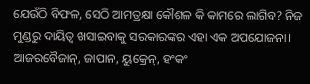ଯେଉଁଠି ବିଫଳ, ସେଠି ଆମତ୍ରକ୍ଷା କୌଶଳ କି କାମରେ ଲାଗିବ? ନିଜ ମୁଣ୍ଡରୁ ଦାୟିତ୍ୱ ଖସାଇବାକୁ ସରକାରଙ୍କର ଏହା ଏକ ଅପଯୋଜନା।
ଆଜରବୈଜାନ୍‌, ଜାପାନ, ୟୁକ୍ରେନ୍‌, ହଂକଂ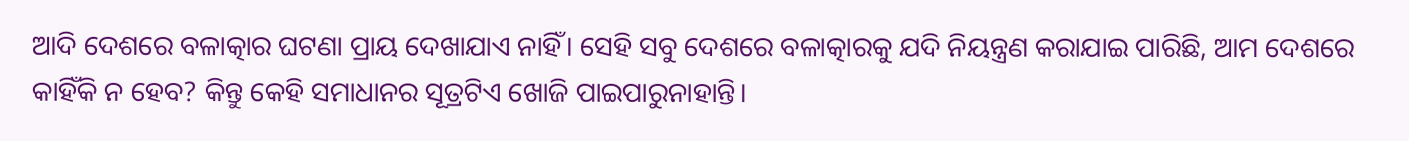ଆଦି ଦେଶରେ ବଳାତ୍କାର ଘଟଣା ପ୍ରାୟ ଦେଖାଯାଏ ନାହିଁ। ସେହି ସବୁ ଦେଶରେ ବଳାତ୍କାରକୁ ଯଦି ନିୟନ୍ତ୍ରଣ କରାଯାଇ ପାରିଛି, ଆମ ଦେଶରେ କାହିଁକି ନ ହେବ? କିନ୍ତୁ କେହି ସମାଧାନର ସୂତ୍ରଟିଏ ଖୋଜି ପାଇପାରୁନାହାନ୍ତି।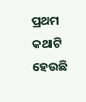ପ୍ରଥମ କଥାଟି ହେଉଛି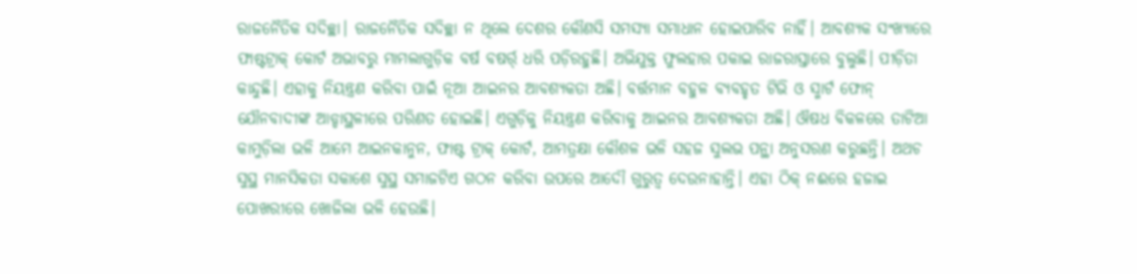ରାଜନୈତିକ ସଦିଚ୍ଛା। ରାଜନୈତିକ ସଦିଚ୍ଛା ନ ଥିଲେ ଦେଶର କୌଣସି ସମସ୍ୟା ସମାଧାନ ହୋଇପାରିବ ନାହିଁ। ଆବଶ୍ୟକ ସଂଖ୍ୟାରେ ଫାଷ୍ଟଟ୍ରାକ୍‌ କୋର୍ଟ ଅଭାବରୁ ମାମଲାଗୁଡ଼ିକ ବର୍ଷ ବଷର୍ର୍ ଧରି ପଡ଼ିରହୁଛି। ଅଭିଯୁକ୍ତ ଫୁଲହାର ପକାଇ ରାଜରାସ୍ତାରେ ବୁଲୁଛି। ପୀଡ଼ିତା କାନ୍ଦୁଛି। ଏହାକୁ ନିୟନ୍ତ୍ରଣ କରିବା ପାଇଁ ନୂଆ ଆଇନର ଆବଶ୍ୟକତା ଅଛି। ବର୍ତ୍ତମାନ ବହୁଳ ବ୍ୟବହୃତ ଟିଭି ଓ ସ୍ମାର୍ଟ ଫୋନ୍‌ ଯୌନବାଦୀଙ୍କ ଆଡ୍ଡାସ୍ଥଳୀରେ ପରିଣତ ହୋଇଛି। ଏଗୁଡ଼ିକୁ ନିୟନ୍ତ୍ରଣ କରିବାକୁ ଆଇନର ଆବଶ୍ୟକତା ଅଛି। ଔଷଧ ବିକଳରେ ତାଟିଆ କାମୁଡ଼ିଲା ଭଳି ଆମେ ଆଇନକାନୁନ, ଫାଷ୍ଟ ଟ୍ରାକ୍‌ କୋର୍ଟ, ଆମତ୍ରକ୍ଷା କୌଶଳ ଭଳି ସହଜ ସୁଲଭ ପନ୍ଥା ଅନୁସରଣ କରୁଛନ୍ତି। ଅଥଚ ସୁସ୍ଥ ମାନସିକତା ସକାଶେ ସୁସ୍ଥ ସମାଜଟିଏ ଗଠନ କରିବା ଉପରେ ଆଦୌ ଗୁରୁତ୍ୱ ଦେଉନାହାନ୍ତି। ଏହା ଠିକ୍‌ ନଈରେ ହଜାଇ ପୋଖରୀରେ ଖୋଜିଲା ଭଳି ହେଉଛି।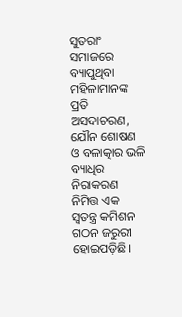ସୁତରାଂ ସମାଜରେ ବ୍ୟାପୁଥିବା ମହିଳାମାନଙ୍କ ପ୍ରତି ଅସଦାଚରଣ, ଯୌନ ଶୋଷଣ ଓ ବଳାତ୍କାର ଭଳି ବ୍ୟାଧିର ନିରାକରଣ ନିମିତ୍ତ ଏକ ସ୍ବତନ୍ତ୍ର କମିଶନ ଗଠନ ଜରୁରୀ ହୋଇପଡ଼ିଛି।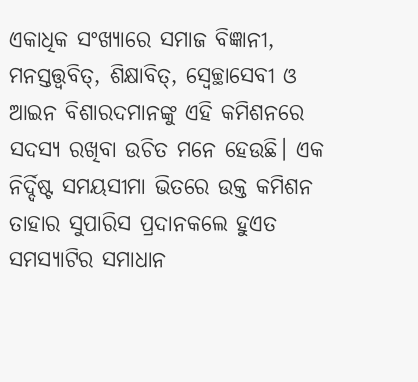ଏକାଧିକ ସଂଖ୍ୟାରେ ସମାଜ ବିଜ୍ଞାନୀ, ମନସ୍ତତ୍ତ୍ୱବିତ୍‌, ଶିକ୍ଷାବିତ୍‌, ସ୍ବେଚ୍ଛାସେବୀ ଓ ଆଇନ ବିଶାରଦମାନଙ୍କୁ ଏହି କମିଶନରେ ସଦସ୍ୟ ରଖିବା ଉଚିତ ମନେ ହେଉଛି। ଏକ ନିର୍ଦ୍ଦିଷ୍ଟ ସମୟସୀମା ଭିତରେ ଉକ୍ତ କମିଶନ ତାହାର ସୁପାରିସ ପ୍ରଦାନକଲେ ହୁଏତ ସମସ୍ୟାଟିର ସମାଧାନ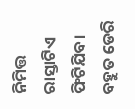ନିମିତ୍ତ ରାସ୍ତାଟିଏ ଫିଟିଯିବ। ବହୁତ ଡେରି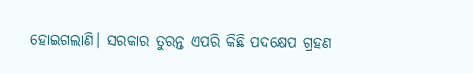ହୋଇଗଲାଣି। ସରକାର ତୁରନ୍ତ ଏପରି କିଛି ପଦକ୍ଷେପ ଗ୍ରହଣ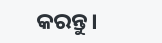କରନ୍ତୁ।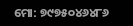ମୋ: ୭୯୭୫୦୪୬୪୮୬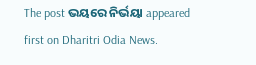The post ଭୟରେ ନିର୍ଭୟା appeared first on Dharitri Odia News.